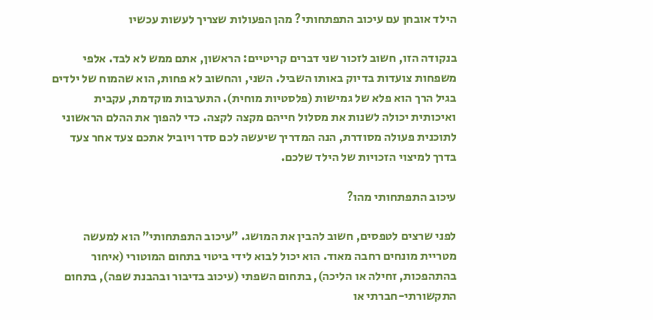הילד אובחן עם עיכוב התפתחותי? מהן הפעולות שצריך לעשות עכשיו

בנקודה הזו, חשוב לזכור שני דברים קריטיים: הראשון, אתם ממש לא לבד. אלפי משפחות צועדות בדיוק באותו השביל. השני, והחשוב לא פחות, הוא שהמוח של ילדים בגיל הרך הוא פלא של גמישות (פלסטיות מוחית). התערבות מוקדמת, עקבית ואיכותית יכולה לשנות את מסלול חייהם מקצה לקצה. כדי להפוך את ההלם הראשוני לתוכנית פעולה מסודרת, הנה המדריך שיעשה לכם סדר ויוביל אתכם צעד אחר צעד בדרך למיצוי הזכויות של הילד שלכם.

עיכוב התפתחותי מהו?

לפני שרצים לטפסים, חשוב להבין את המושג. "עיכוב התפתחותי" הוא למעשה מטריית מונחים רחבה מאוד. הוא יכול לבוא לידי ביטוי בתחום המוטורי (איחור בהתהפכות, זחילה או הליכה), בתחום השפתי (עיכוב בדיבור ובהבנת שפה), בתחום התקשורתי-חברתי או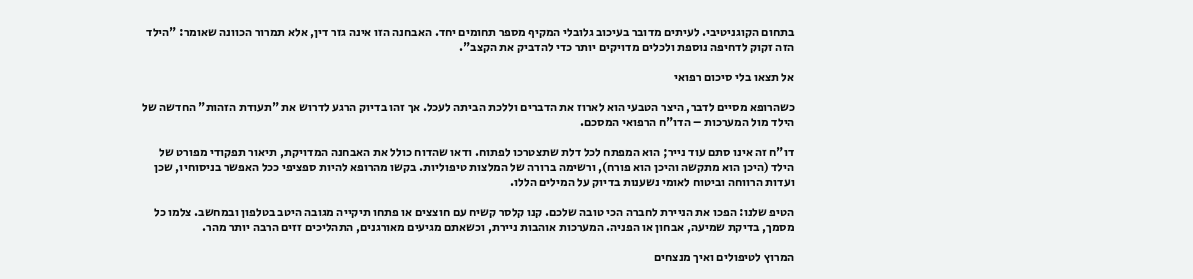בתחום הקוגניטיבי. לעיתים מדובר בעיכוב גלובלי המקיף מספר תחומים יחד. האבחנה הזו אינה גזר דין, אלא תמרור הכוונה שאומר: "הילד הזה זקוק לדחיפה נוספת ולכלים מדויקים יותר כדי להדביק את הקצב".

אל תצאו בלי סיכום רפואי

כשהרופא מסיים לדבר, היצר הטבעי הוא לארוז את הדברים וללכת הביתה לעכל. אך זהו בדיוק הרגע לדרוש את "תעודת הזהות" החדשה של הילד מול המערכות – הדו"ח הרפואי המסכם.

דו"ח זה אינו סתם עוד נייר; הוא המפתח לכל דלת שתצטרכו לפתוח. ודאו שהדוח כולל את האבחנה המדויקת, תיאור תפקודי מפורט של הילד (היכן הוא מתקשה והיכן הוא פורח), ורשימה ברורה של המלצות טיפוליות. בקשו מהרופא להיות ספציפי ככל האפשר בניסוחיו, שכן ועדות הרווחה וביטוח לאומי נשענות בדיוק על המילים הללו.

הטיפ שלנו: הפכו את הניירת לחברה הכי טובה שלכם. קנו קלסר קשיח עם חוצצים או פתחו תיקייה מגובה היטב בטלפון ובמחשב. צלמו כל מסמך, בדיקת שמיעה, אבחון או הפניה. המערכות אוהבות ניירת, וכשאתם מגיעים מאורגנים, התהליכים זזים הרבה יותר מהר.

המרוץ לטיפולים ואיך מנצחים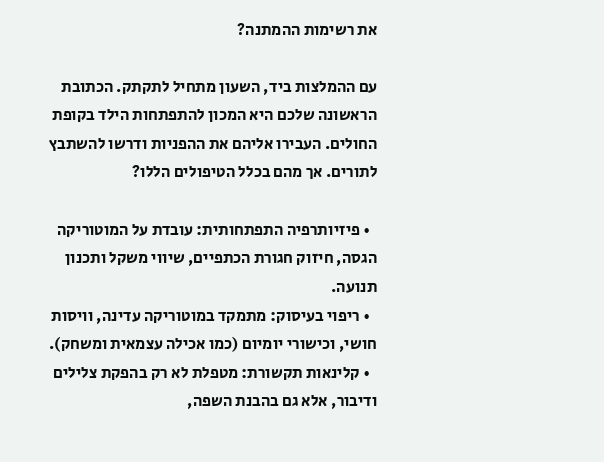את רשימות ההמתנה?

עם ההמלצות ביד, השעון מתחיל לתקתק. הכתובת הראשונה שלכם היא המכון להתפתחות הילד בקופת החולים. העבירו אליהם את ההפניות ודרשו להשתבץ לתורים. אך מהם בכלל הטיפולים הללו?

  • פיזיותרפיה התפתחותית: עובדת על המוטוריקה הגסה, חיזוק חגורת הכתפיים, שיווי משקל ותכנון תנועה.
  • ריפוי בעיסוק: מתמקד במוטוריקה עדינה, וויסות חושי, וכישורי יומיום (כמו אכילה עצמאית ומשחק).
  • קלינאות תקשורת: מטפלת לא רק בהפקת צלילים ודיבור, אלא גם בהבנת השפה,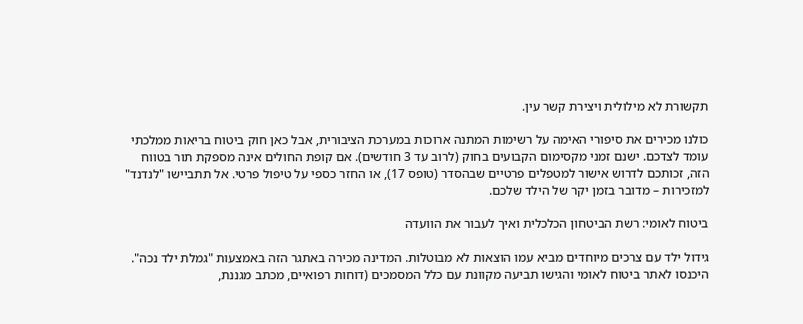תקשורת לא מילולית ויצירת קשר עין.

כולנו מכירים את סיפורי האימה על רשימות המתנה ארוכות במערכת הציבורית, אבל כאן חוק ביטוח בריאות ממלכתי עומד לצדכם. ישנם זמני מקסימום הקבועים בחוק (לרוב עד 3 חודשים). אם קופת החולים אינה מספקת תור בטווח הזה, זכותכם לדרוש אישור למטפלים פרטיים שבהסדר (טופס 17), או החזר כספי על טיפול פרטי. אל תתביישו "לנדנד" למזכירות – מדובר בזמן יקר של הילד שלכם.

ביטוח לאומי: רשת הביטחון הכלכלית ואיך לעבור את הוועדה

גידול ילד עם צרכים מיוחדים מביא עמו הוצאות לא מבוטלות. המדינה מכירה באתגר הזה באמצעות "גמלת ילד נכה". היכנסו לאתר ביטוח לאומי והגישו תביעה מקוונת עם כלל המסמכים (דוחות רפואיים, מכתב מגננת,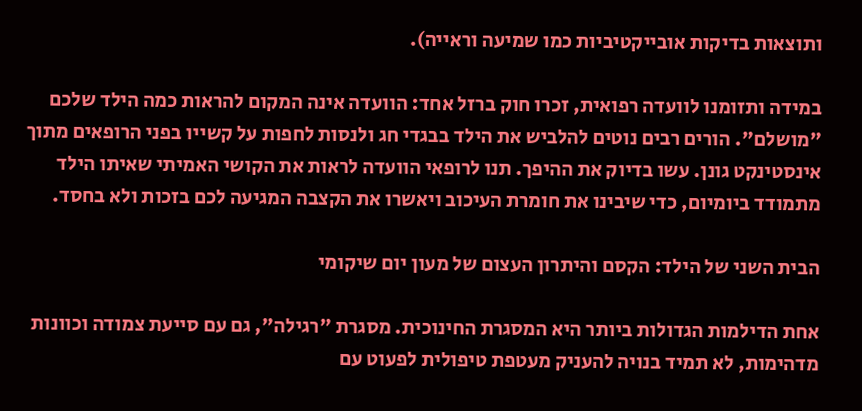ותוצאות בדיקות אובייקטיביות כמו שמיעה וראייה).

במידה ותזומנו לוועדה רפואית, זכרו חוק ברזל אחד: הוועדה אינה המקום להראות כמה הילד שלכם "מושלם". הורים רבים נוטים להלביש את הילד בבגדי חג ולנסות לחפות על קשייו בפני הרופאים מתוך אינסטינקט גונן. עשו בדיוק את ההיפך. תנו לרופאי הוועדה לראות את הקושי האמיתי שאיתו הילד מתמודד ביומיום, כדי שיבינו את חומרת העיכוב ויאשרו את הקצבה המגיעה לכם בזכות ולא בחסד.

הבית השני של הילד: הקסם והיתרון העצום של מעון יום שיקומי

אחת הדילמות הגדולות ביותר היא המסגרת החינוכית. מסגרת "רגילה", גם עם סייעת צמודה וכוונות מדהימות, לא תמיד בנויה להעניק מעטפת טיפולית לפעוט עם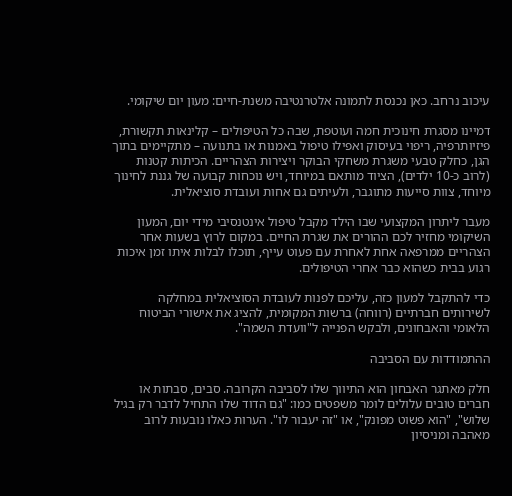עיכוב נרחב. כאן נכנסת לתמונה אלטרנטיבה משנת-חיים: מעון יום שיקומי.

דמיינו מסגרת חינוכית חמה ועוטפת, שבה כל הטיפולים – קלינאות תקשורת, פיזיותרפיה, ריפוי בעיסוק ואפילו טיפול באמנות או בתנועה – מתקיימים בתוך הגן, כחלק טבעי משגרת משחקי הבוקר ויצירות הצהריים. הכיתות קטנות (לרוב כ-10 ילדים), הציוד מותאם במיוחד, ויש נוכחות קבועה של גננת לחינוך מיוחד, צוות סייעות מתוגבר, ולעיתים גם אחות ועובדת סוציאלית.

מעבר ליתרון המקצועי שבו הילד מקבל טיפול אינטנסיבי מידי יום, המעון השיקומי מחזיר לכם ההורים את שגרת החיים. במקום לרוץ בשעות אחר הצהריים ממרפאה אחת לאחרת עם פעוט עייף, תוכלו לבלות איתו זמן איכות רגוע בבית כשהוא כבר אחרי הטיפולים.

כדי להתקבל למעון כזה, עליכם לפנות לעובדת הסוציאלית במחלקה לשירותים חברתיים (רווחה) ברשות המקומית, להציג את אישורי הביטוח הלאומי והאבחונים, ולבקש הפנייה ל"וועדת השמה".

ההתמודדות עם הסביבה

חלק מאתגר האבחון הוא התיווך שלו לסביבה הקרובה. סבים, סבתות או חברים טובים עלולים לומר משפטים כמו: "גם הדוד שלו התחיל לדבר רק בגיל שלוש", "הוא פשוט מפונק", או "זה יעבור לו". הערות כאלו נובעות לרוב מאהבה ומניסיון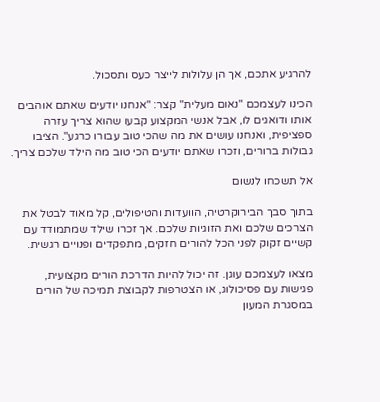להרגיע אתכם, אך הן עלולות לייצר כעס ותסכול.

הכינו לעצמכם "נאום מעלית" קצר: "אנחנו יודעים שאתם אוהבים אותו ודואגים לו, אבל אנשי המקצוע קבעו שהוא צריך עזרה ספציפית, ואנחנו עושים את מה שהכי טוב עבורו כרגע". הציבו גבולות ברורים, וזכרו שאתם יודעים הכי טוב מה הילד שלכם צריך.

אל תשכחו לנשום

בתוך סבך הבירוקרטיה, הוועדות והטיפולים, קל מאוד לבטל את הצרכים שלכם ואת הזוגיות שלכם. אך זכרו שילד שמתמודד עם קשיים זקוק לפני הכל להורים חזקים, מתפקדים ופנויים רגשית.

מצאו לעצמכם עוגן. זה יכול להיות הדרכת הורים מקצועית, פגישות עם פסיכולוג, או הצטרפות לקבוצת תמיכה של הורים במסגרת המעון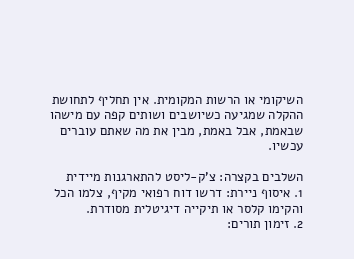השיקומי או הרשות המקומית. אין תחליף לתחושת ההקלה שמגיעה כשיושבים ושותים קפה עם מישהו שבאמת, אבל באמת, מבין את מה שאתם עוברים עכשיו.

השלבים בקצרה: צ'ק-ליסט להתארגנות מיידית
1. איסוף ניירת: דרשו דוח רפואי מקיף, צלמו הכל והקימו קלסר או תיקייה דיגיטלית מסודרת.
2. זימון תורים: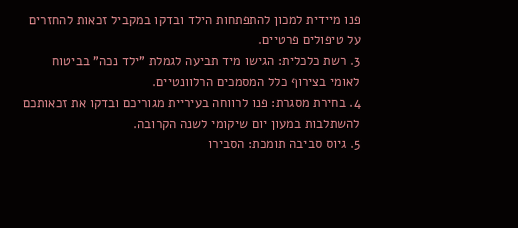פנו מיידית למכון להתפתחות הילד ובדקו במקביל זכאות להחזרים על טיפולים פרטיים.
3. רשת כלכלית: הגישו מיד תביעה לגמלת "ילד נכה" בביטוח לאומי בצירוף כלל המסמכים הרלוונטיים.
4. בחירת מסגרת: פנו לרווחה בעיריית מגוריכם ובדקו את זכאותכם להשתלבות במעון יום שיקומי לשנה הקרובה.
5. גיוס סביבה תומכת: הסבירו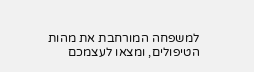למשפחה המורחבת את מהות הטיפולים, ומצאו לעצמכם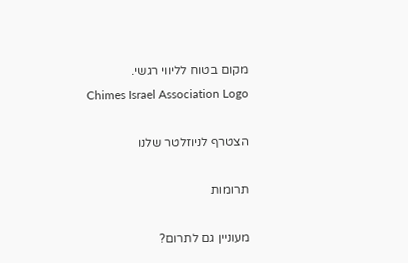מקום בטוח לליווי רגשי.
Chimes Israel Association Logo

הצטרף לניוזלטר שלנו

תרומות

מעוניין גם לתרום?